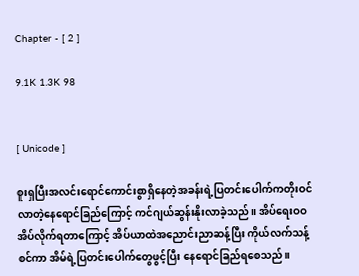Chapter - [ 2 ]

9.1K 1.3K 98


[ Unicode ]

စူးရှပြီးအလင်းရောင်ကောင်းစွာရှိနေတဲ့အခန်းရဲ့ပြတင်းပေါက်ကတိုးဝင်လာတဲ့နေရောင်ခြည်ကြောင့် ကင်ဂျယ်ဆွန်းနိုးလာခဲ့သည်။ အိပ်ရေးဝဝအိပ်လိုက်ရတာကြောင့် အိပ်ယာထဲအညောင်းညာဆန့်ပြီး ကိုယ်လက်သန့်စင်ကာ အိမ်ရဲ့ပြတင်းပေါက်တွေဖွင့်ပြီး နေရောင်ခြည်ရစေသည်။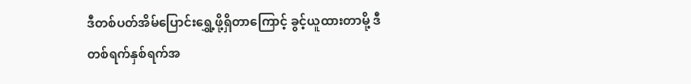ဒီတစ်ပတ်အိမ်ပြောင်းရွှေ့ဖို့ရှိတာကြောင့် ခွင့်ယူထားတာမို့ ဒီတစ်ရက်နှစ်ရက်အ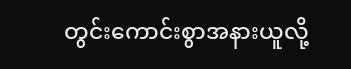တွင်းကောင်းစွာအနားယူလို့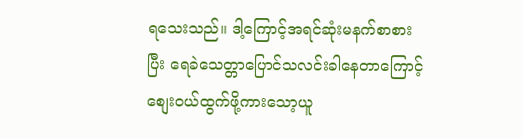ရသေးသည်။ ဒါ့ကြောင့်အရင်ဆုံးမနက်စာစားပြီး ရေခဲသေတ္တာပြောင်သလင်းခါနေတာကြောင့်စျေးဝယ်ထွက်ဖို့ကားသော့ယူ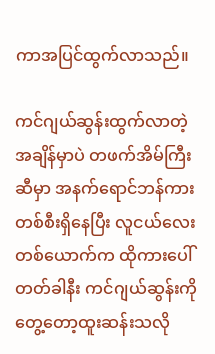ကာအပြင်ထွက်လာသည်။

ကင်ဂျယ်ဆွန်းထွက်လာတဲ့အချိန်မှာပဲ တဖက်အိမ်ကြီးဆီမှာ အနက်ရောင်ဘန်ကားတစ်စီးရှိနေပြီး လူငယ်လေးတစ်ယောက်က ထိုကားပေါ်တတ်ခါနီး ကင်ဂျယ်ဆွန်းကိုတွေ့တော့ထူးဆန်းသလို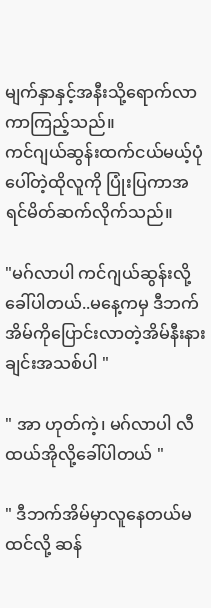မျက်နှာနှင့်အနီးသို့ရောက်လာကာကြည့်သည်။
ကင်ဂျယ်ဆွန်းထက်ငယ်မယ့်ပုံပေါ်တဲ့ထိုလူကို ပြုံးပြကာအရင်မိတ်ဆက်လိုက်သည်။

"မဂ်လာပါ ကင်ဂျယ်ဆွန်းလို့ခေါ်ပါတယ်..မနေ့ကမှ ဒီဘက်အိမ်ကိုပြောင်းလာတဲ့အိမ်နီးနားချင်းအသစ်ပါ "

" အာ ဟုတ်ကဲ့၊ မဂ်လာပါ လီထယ်အိုလို့ခေါ်ပါတယ် "

" ဒီဘက်အိမ်မှာလူနေတယ်မထင်လို့ ဆန်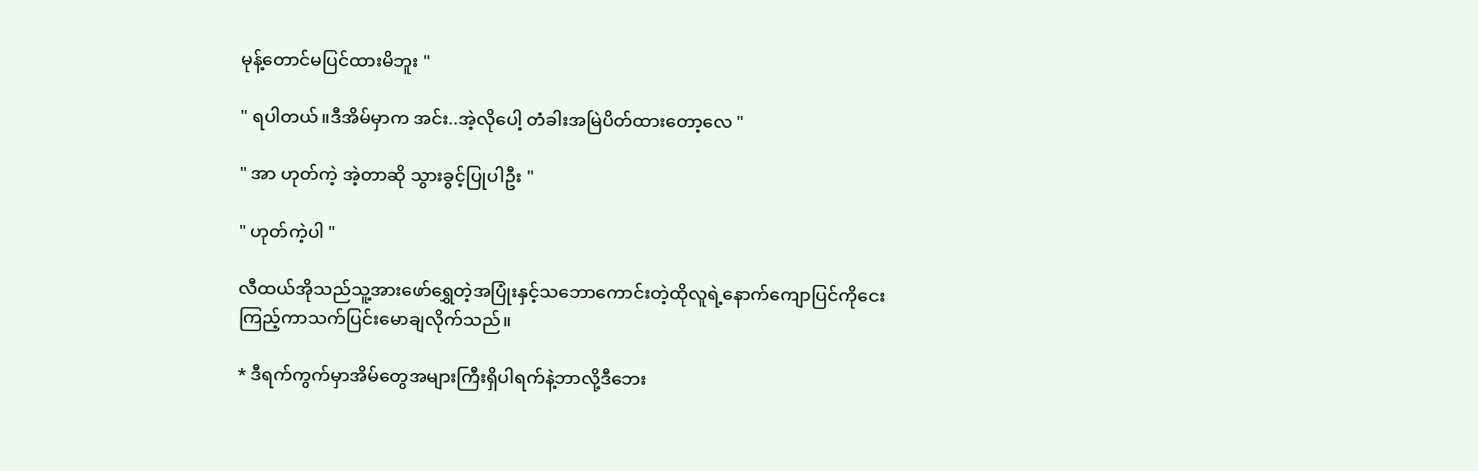မုန့်တောင်မပြင်ထားမိဘူး "

" ရပါတယ်။ဒီအိမ်မှာက အင်း..အဲ့လိုပေါ့ တံခါးအမြဲပိတ်ထားတော့လေ "

" အာ ဟုတ်ကဲ့ အဲ့တာဆို သွားခွင့်ပြုပါဦး "

" ဟုတ်ကဲ့ပါ "

လီထယ်အိုသည်သူ့အားဖော်ရွှေတဲ့အပြုံးနှင့်သဘောကောင်းတဲ့ထိုလူရဲ့နောက်ကျောပြင်ကိုငေးကြည့်ကာသက်ပြင်းမောချလိုက်သည်။

* ဒီရက်ကွက်မှာအိမ်တွေအများကြီးရှိပါရက်နဲ့ဘာလို့ဒီဘေး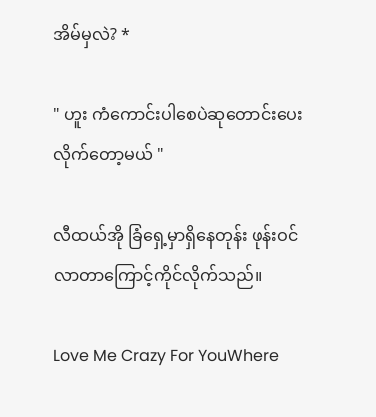အိမ်မှလဲ? *

" ဟူး ကံကောင်းပါစေပဲဆုတောင်းပေးလိုက်တော့မယ် "

လီထယ်အို ခြံရှေ့မှာရှိနေတုန်း ဖုန်းဝင်လာတာကြောင့်ကိုင်လိုက်သည်။

Love Me Crazy For YouWhere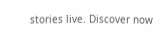stories live. Discover now